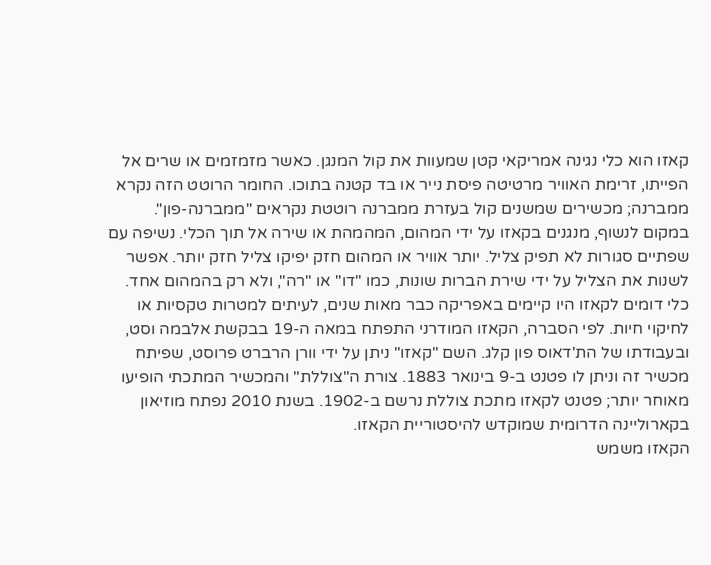קאזו הוא כלי נגינה אמריקאי קטן שמעוות את קול המנגן. כאשר מזמזמים או שרים אל הפייתו, זרימת האוויר מרטיטה פיסת נייר או בד קטנה בתוכו. החומר הרוטט הזה נקרא ממברנה; מכשירים שמשנים קול בעזרת ממברנה רוטטת נקראים "ממברנה-פון".
במקום לנשוף, מנגנים בקאזו על ידי המהום, המהמהת או שירה אל תוך הכלי. נשיפה עם שפתיים סגורות לא תפיק צליל. יותר אוויר או המהום חזק יפיקו צליל חזק יותר. אפשר לשנות את הצליל על ידי שירת הברות שונות, כמו "דו" או "רה", ולא רק בהמהום אחד.
כלי דומים לקאזו היו קיימים באפריקה כבר מאות שנים, לעיתים למטרות טקסיות או לחיקוי חיות. לפי הסברה, הקאזו המודרני התפתח במאה ה-19 בבקשת אלבמה וסט, ובעבודתו של הת'דאוס פון קלג. השם "קאזו" ניתן על ידי וורן הרברט פרוסט, שפיתח מכשיר זה וניתן לו פטנט ב-9 בינואר 1883. צורת ה"צוללת" והמכשיר המתכתי הופיעו מאוחר יותר; פטנט לקאזו מתכת צוללת נרשם ב-1902. בשנת 2010 נפתח מוזיאון בקארוליינה הדרומית שמוקדש להיסטוריית הקאזו.
הקאזו משמש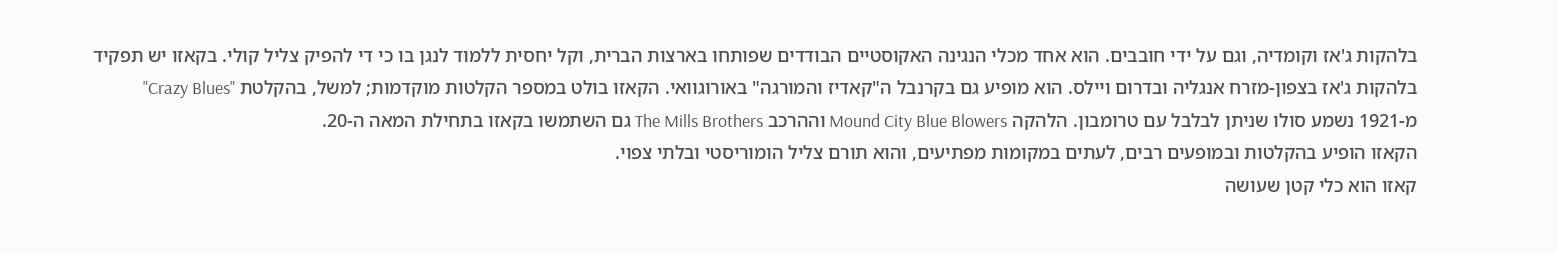בלהקות ג'אז וקומדיה, וגם על ידי חובבים. הוא אחד מכלי הנגינה האקוסטיים הבודדים שפותחו בארצות הברית, וקל יחסית ללמוד לנגן בו כי די להפיק צליל קולי. בקאזו יש תפקיד בלהקות ג'אז בצפון-מזרח אנגליה ובדרום ויילס. הוא מופיע גם בקרנבל ה"קאדיז והמורגה" באורוגוואי. הקאזו בולט במספר הקלטות מוקדמות; למשל, בהקלטת "Crazy Blues" מ-1921 נשמע סולו שניתן לבלבל עם טרומבון. הלהקה Mound City Blue Blowers וההרכב The Mills Brothers גם השתמשו בקאזו בתחילת המאה ה-20.
הקאזו הופיע בהקלטות ובמופעים רבים, לעתים במקומות מפתיעים, והוא תורם צליל הומוריסטי ובלתי צפוי.
קאזו הוא כלי קטן שעושה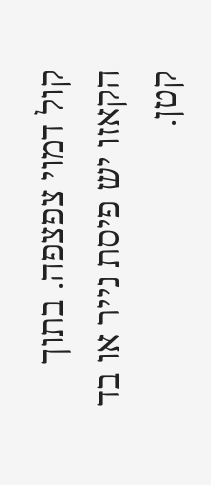קול דמוי צפצפה. בתוך הקאזו יש פיסת נייר או בד קטן.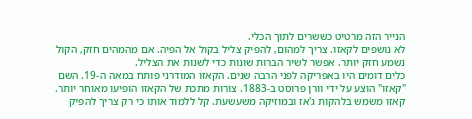הנייר הזה מרטיט כששרים לתוך הכלי.
לא נושפים לקאזו. צריך למהום, להפיק צליל בקול אל הפיה. אם מהמהים חזק, הקול נשמע חזק יותר. אפשר לשיר הברות שונות כדי לשנות את הצליל.
כלים דומים היו באפריקה לפני הרבה שנים. הקאזו המודרני פותח במאה ה-19. השם "קאזו" הוצע על ידי וורן פרוסט ב-1883. צורות מתכת של הקאזו הופיעו מאוחר יותר.
קאזו משמש בלהקות ג'אז ובמוזיקה משעשעת. קל ללמוד אותו כי רק צריך להפיק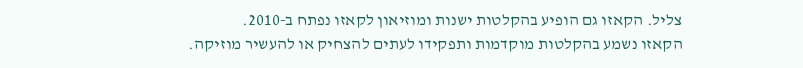צליל. הקאזו גם הופיע בהקלטות ישנות ומוזיאון לקאזו נפתח ב-2010.
הקאזו נשמע בהקלטות מוקדמות ותפקידו לעתים להצחיק או להעשיר מוזיקה.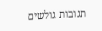תגובות גולשים